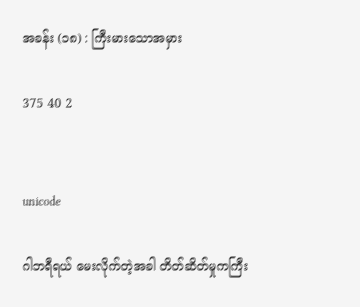အခန်း (၁၈) : ကြီးမားသောအမှား

375 40 2


unicode

ဂါဘရီရယ် မေးလိုက်တဲ့အခါ တိတ်ဆိတ်မှုကကြီး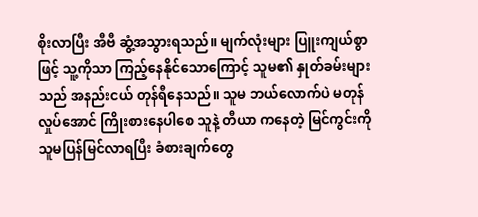စိုးလာပြီး အီဗီ ဆွံ့အသွားရသည်။ မျက်လုံးများ ပြူးကျယ်စွာဖြင့် သူ့ကိုသာ ကြည့်နေနိုင်သောကြောင့် သူမ၏ နှုတ်ခမ်းများသည် အနည်းငယ် တုန်ရီနေသည်။ သူမ ဘယ်လောက်ပဲ မတုန်လှုပ်အောင် ကြိုးစားနေပါစေ သူနဲ့ တီယာ ကနေတဲ့ မြင်ကွင်းကို သူမပြန်မြင်လာရပြီး ခံစားချက်တွေ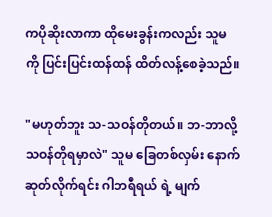ကပိုဆိုးလာကာ ထိုမေးခွန်းကလည်း သူမကို ပြင်းပြင်းထန်ထန် ထိတ်လန့်စေခဲ့သည်။

"မဟုတ်ဘူး သ-သဝန်တိုတယ်။ ဘ-ဘာလို့သဝန်တိုရမှာလဲ" သူမ ခြေတစ်လှမ်း နောက်ဆုတ်လိုက်ရင်း ဂါဘရီရယ် ရဲ့ မျက်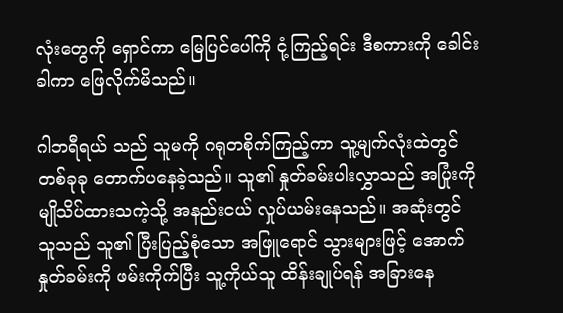လုံးတွေကို ရှောင်ကာ မြေပြင်ပေါ်ကို ငုံ့ကြည့်ရင်း ဒီစကားကို ခေါင်းခါကာ ဖြေလိုက်မိသည်။

ဂါဘရီရယ် သည် သူမကို ဂရုတစိုက်ကြည့်ကာ သူ့မျက်လုံးထဲတွင် တစ်ခုခု တောက်ပနေခဲ့သည်။ သူ၏ နှုတ်ခမ်းပါးလွှာသည် အပြုံးကို မျိုသိပ်ထားသကဲ့သို့ အနည်းငယ် လှုပ်ယမ်းနေသည်။ အဆုံးတွင် သူသည် သူ၏ ပြီးပြည့်စုံသော အဖြူရောင် သွားများဖြင့် အောက်နှုတ်ခမ်းကို ဖမ်းကိုက်ပြီး သူ့ကိုယ်သူ ထိန်းချုပ်ရန် အခြားနေ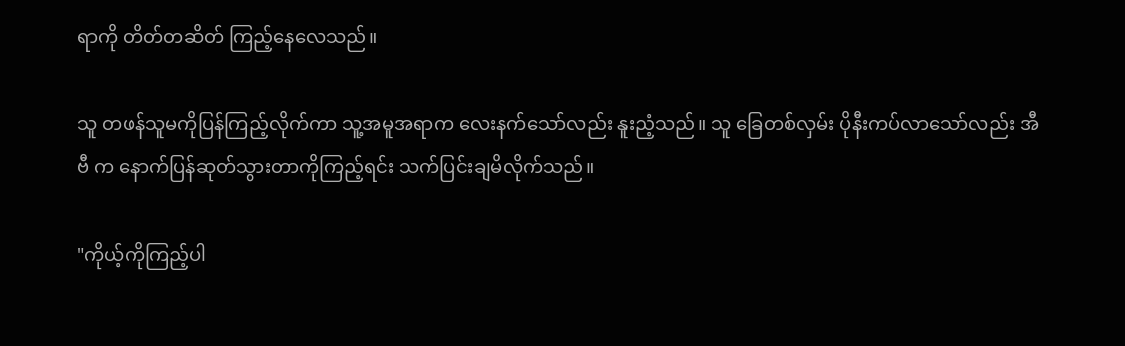ရာကို တိတ်တဆိတ် ကြည့်နေလေသည်။

သူ တဖန်သူမကိုပြန်ကြည့်လိုက်ကာ သူ့အမူအရာက လေးနက်သော်လည်း နူးညံ့သည်။ သူ ခြေတစ်လှမ်း ပိုနီးကပ်လာသော်လည်း အီဗီ က နောက်ပြန်ဆုတ်သွားတာကိုကြည့်ရင်း သက်ပြင်းချမိလိုက်သည်။

"ကိုယ့်ကိုကြည့်ပါ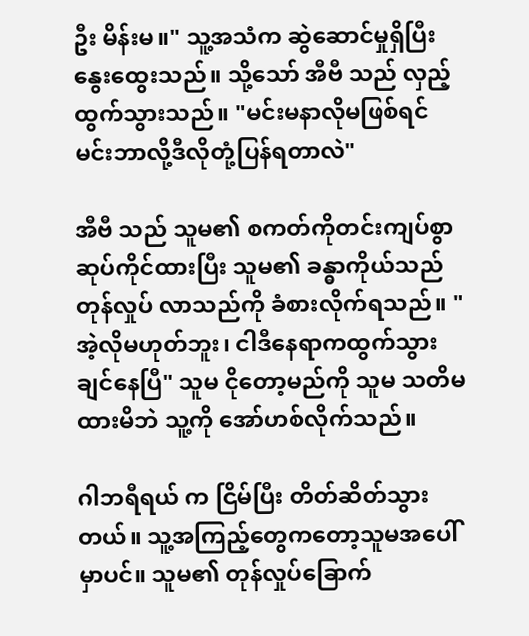ဦး မိန်းမ။" သူ့အသံက ဆွဲဆောင်မှုရှိပြီး နွေးထွေးသည်။ သို့သော် အီဗီ သည် လှည့်ထွက်သွားသည်။ "မင်းမနာလိုမဖြစ်ရင် မင်းဘာလို့ဒီလိုတုံ့ပြန်ရတာလဲ"

အီဗီ သည် သူမ၏ စကတ်ကိုတင်းကျပ်စွာ ဆုပ်ကိုင်ထားပြီး သူမ၏ ခန္ဓာကိုယ်သည် တုန်လှုပ် လာသည်ကို ခံစားလိုက်ရသည်။ "အဲ့လိုမဟုတ်ဘူး၊ ငါဒီနေရာကထွက်သွားချင်နေပြီ" သူမ ငိုတော့မည်ကို သူမ သတိမထားမိဘဲ သူ့ကို အော်ဟစ်လိုက်သည်။

ဂါဘရီရယ် က ငြိမ်ပြီး တိတ်ဆိတ်သွားတယ်။ သူ့အကြည့်တွေကတော့သူမအပေါ်မှာပင်။ သူမ၏ တုန်လှုပ်ခြောက်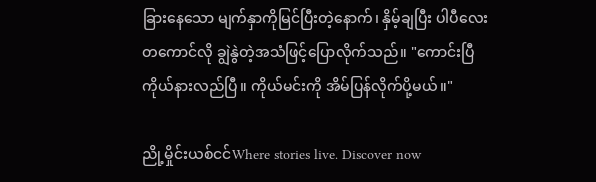ခြားနေသော မျက်နှာကိုမြင်ပြီးတဲ့နောက်၊ နှိမ့်ချပြီး ပါပီလေးတကောင်လို ချွဲနွဲတဲ့အသံဖြင့်ပြောလိုက်သည်။ "ကောင်းပြီ ကိုယ်နားလည်ပြီ။ ကိုယ်မင်းကို အိမ်ပြန်လိုက်ပို့မယ်။"

ညို့မှိုင်းယစ်ငင်Where stories live. Discover now